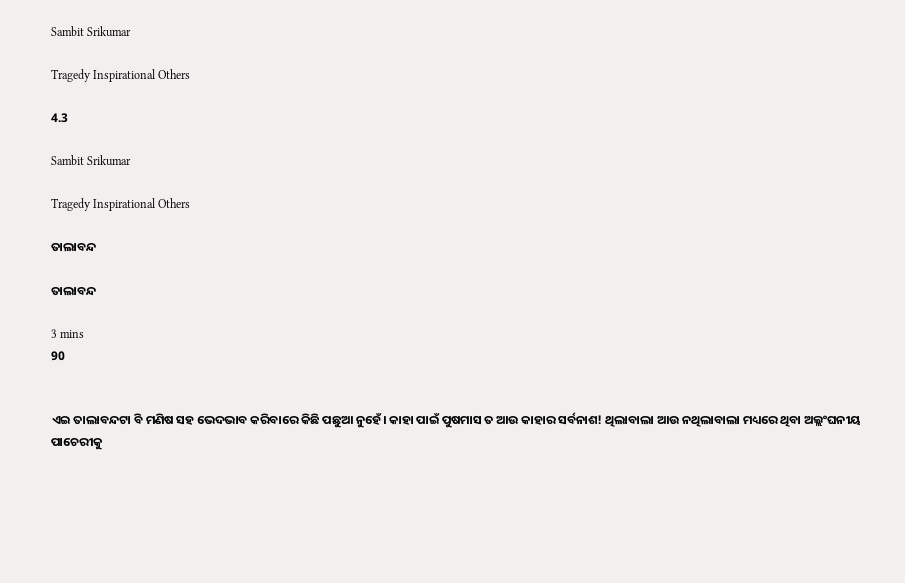Sambit Srikumar

Tragedy Inspirational Others

4.3

Sambit Srikumar

Tragedy Inspirational Others

ତାଲାବନ୍ଦ

ତାଲାବନ୍ଦ

3 mins
90


ଏଇ ତାଲାବନ୍ଦଟା ବି ମଣିଷ ସହ ଭେଦଭାବ କରିବାରେ କିଛି ପଛୁଆ ନୁହେଁ। କାହା ପାଇଁ ପୁଷମାସ ତ ଆଉ କାହାର ସର୍ବନାଶ! ଥିଲାବାଲା ଆଉ ନଥିଲାବାଲା ମଧ୍ୟରେ ଥିବା ଅଲ୍ଲଂଘନୀୟ ପାଚେରୀକୁ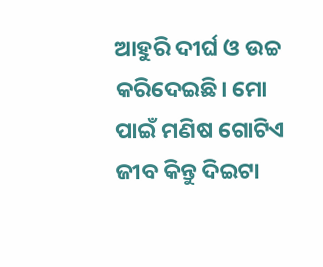ଆହୁରି ଦୀର୍ଘ ଓ ଉଚ୍ଚ କରିଦେଇଛି। ମୋ ପାଇଁ ମଣିଷ ଗୋଟିଏ ଜୀବ କିନ୍ତୁ ଦିଇଟା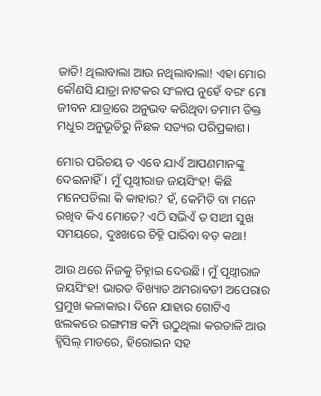ଜାତି! ଥିଲାବାଲା ଆଉ ନଥିଲାବାଲା! ଏହା ମୋର କୌଣସି ଯାତ୍ରା ନାଟକର ସଂଳାପ ନୁହେଁ ବରଂ ମୋ ଜୀବନ ଯାତ୍ରାରେ ଅନୁଭବ କରିଥିବା ତମାମ ତିକ୍ତ ମଧୁର ଅନୁଭୂତିରୁ ନିଛକ ସତ୍ୟର ପରିପ୍ରକାଶ।

ମୋର ପରିଚୟ ତ ଏବେ ଯାଏଁ ଆପଣମାନଙ୍କୁ ଦେଇନାହିଁ। ମୁଁ ପୃଥ୍ଵୀରାଜ ଜୟସିଂହ! କିଛି ମନେପଡିଲା କି କାହାର? ହଁ, କେମିତି ବା ମନେ ରଖିବ କିଏ ମୋତେ? ଏଠି ସଭିଏଁ ତ ସାଥୀ ସୁଖ ସମୟରେ, ଦୁଃଖରେ ଚିହ୍ନି ପାରିବା ବଡ଼ କଥା!

ଆଉ ଥରେ ନିଜକୁ ଚିହ୍ନାଇ ଦେଉଛି। ମୁଁ ପୃଥ୍ୱୀରାଜ ଜୟସିଂହ! ଭାରତ ବିଖ୍ୟାତ ଅମରାବତୀ ଅପେରାର ପ୍ରମୁଖ କଳାକାର। ଦିନେ ଯାହାର ଗୋଟିଏ ଝଲକରେ ରଙ୍ଗମଞ୍ଚ କମ୍ପି ଉଠୁଥିଲା କରତାଳି ଆଉ ହ୍ବିସିଲ୍ ମାଡରେ, ହିରୋଇନ ସହ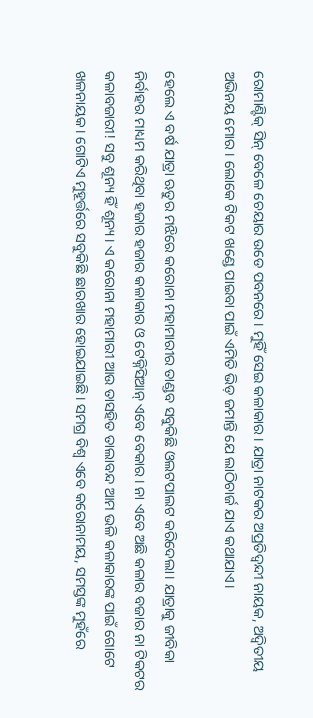ରୋମାଣ୍ଟିକ୍ ସିନ୍ ବେଳେ ଚେୟାର ଉଡେ ପବନରେ। ମୁହିଁ ସେଇ କଳାକାର। ଯାତ୍ରା ନାଟକର ଅପ୍ରତିଦ୍ୱନ୍ଦୀ ନାୟକ, ଅଦ୍ୱିତୀୟ ଅଭିନୟ ମୋର। ଲୋକେ ଟିକଟ ଖଣ୍ଡେ ପାଇବା ପାଇଁ ଏମିତି ଭିଡ଼ ଜମାନ୍ତି ଯେ ଲାଠିଚାର୍ଜ ଯାଏ କଥାଯାଏ।

ହେଲେ ଏ ବର୍ଷ ଯାତ୍ରା ଋତୁର ମଝିରେ କରୋନା ମହାମାରୀର ତାଣ୍ଡବ ସବୁକିଛି ଓଲଟପାଲଟ କରିଦେଲା। ଯାତ୍ରାକୁ ଜୀବିକା ନିର୍ବାହର ମାଧ୍ୟମ କରିଥିବା ହଜାର ହଜାର କଳାକାର ଓ ଟେକ୍ନିସିଆନ୍ ଏବେ ବେକାର। ନା ଏବେ ଅଛି କଳାର ବଜାର ନା ଟିକଟର କଳାବଜାରୀ! ସବୁ ଶୂନ୍ୟ ହିଁ ଶୂନ୍ୟ। ଏ କରୋନା ମହାମାରୀ ଆଉ ତାସହିତ ତାଲାବନ୍ଦ ଆମ ଭଳି କଳାକାରଙ୍କ ପାଇଁ ଗୋଟେ ଖଳନାୟକ। ଗୋଟିଏ ମୁହୂର୍ତ୍ତରେ ସବୁକିଛି ଛାରଖାର ହୋଇଯାଇଛି। ସମଗ୍ର ବିଶ୍ୱ ଏବେ କରୋନାମୟ, ସମସ୍ତଙ୍କ ମୁହଁରେ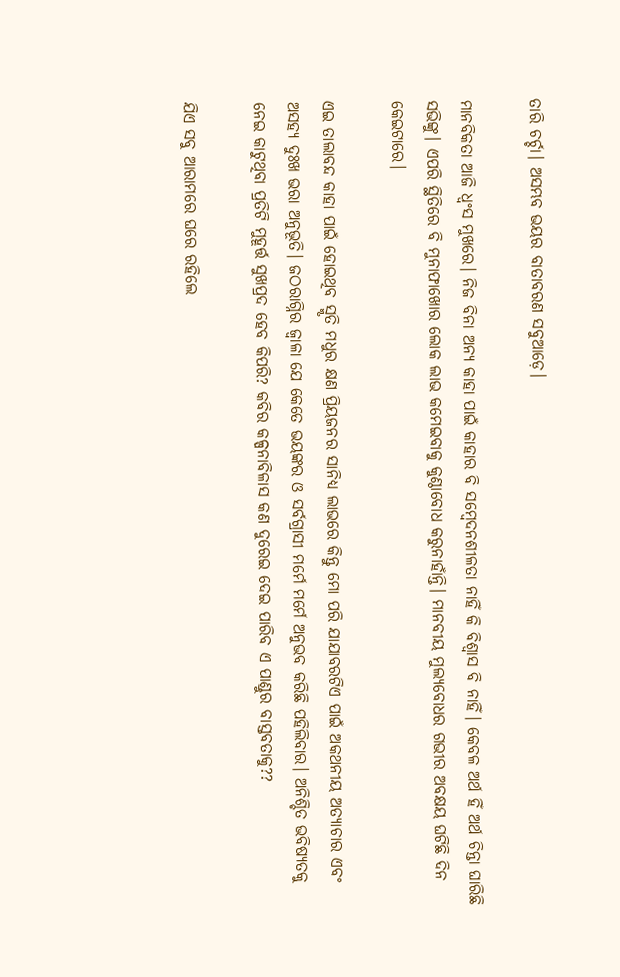ତାରି ଚର୍ଚ୍ଚା। ଅସମ୍ଭବ ଭୟର ବାତାବରଣ ସବୁଆଡ଼େ।

ମାନବିକତା ଆଜି ଧ୍ଵଂସ ମୁଖରେ। ନିଜ ବିନା ଅନ୍ଯ କାହା ପାଇଁ କାହାର ବି ସମ୍ବେଦନଶୀଳତା ନାହିଁ କି ବିଶ୍ବାସ ବି ନାହିଁ। କେବଳ ଅର୍ଥ ହିଁ ଅର୍ଥ ଚିନ୍ତା ଘାରିଛି ସଭିଙ୍କୁ। ଏପରି ସ୍ଥିତିରେ ବି ମୁନାଫାଖୋର ଲୋକ ଲାଭ କମେଇବାକୁ କୁଣ୍ଠାବୋଧ କରୁନାହାଁନ୍ତି। ମାନବୀୟ ମୁଲ୍ୟବୋଧର ଗଭୀର ଅବକ୍ଷୟ ଘଟିଛି ଦିନ କେଇଟାରେ।

ଏଇ ତାଲାବନ୍ଦ କାହା ପାଇଁ ହୋଇଥିବ ସ୍ମୃତି ମଧୁର କ୍ଷଣ ପ୍ରିୟଜନର ସାନିଧ୍ୟ ଲାଭରେ କିନ୍ତୁ ମୋ ପରି ଯାଯାବରଟିଏ ପାଇଁ ଅକଥନୀୟ ଅତ୍ୟାଚାର ଏବଂ ଅସହ୍ୟ ଦୁଃଖ ଭରା ଅନୁଭୂତି। ଜଠରାଗ୍ନିର ଜ୍ଵାଳା ଯେ କେତେ ଭୟଙ୍କର ଓ ସର୍ବଗ୍ରାସୀ ମର୍ମେ ମର୍ମେ ଅନୁଭବ କରିଛି ପହିଲିବାର। ଅନିଶ୍ଚିତ ଭବିଷ୍ୟତକୁ ନେଇ କାଟୁଥିବା ପ୍ରତିଟି ମୁହୂର୍ତ୍ତ ସୁଖପ୍ରଦ ହେବ କିପରି? କବିର କଳ୍ପନାବିଳାସ କଣ ଦୁରେଇ ଦେଇ ପାରିବ ଏ ପାଣ୍ଡୁର ବାସ୍ତବତାକୁ??

ଯିଏ ସବୁ ଆରାମରେ ଘରେ ରହିଲେ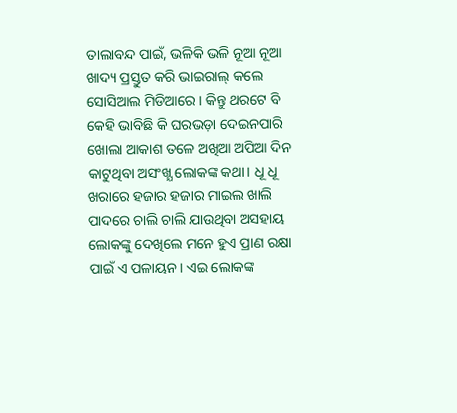ତାଲାବନ୍ଦ ପାଇଁ, ଭଳିକି ଭଳି ନୂଆ ନୂଆ ଖାଦ୍ୟ ପ୍ରସ୍ତୁତ କରି ଭାଇରାଲ୍ କଲେ ସୋସିଆଲ ମିଡିଆରେ । କିନ୍ତୁ ଥରଟେ ବି କେହି ଭାବିଛି କି ଘରଭଡ଼ା ଦେଇନପାରି ଖୋଲା ଆକାଶ ତଳେ ଅଖିଆ ଅପିଆ ଦିନ କାଟୁଥିବା ଅସଂଖ୍ଯ ଲୋକଙ୍କ କଥା। ଧୂ ଧୂ ଖରାରେ ହଜାର ହଜାର ମାଇଲ ଖାଲି ପାଦରେ ଚାଲି ଚାଲି ଯାଉଥିବା ଅସହାୟ ଲୋକଙ୍କୁ ଦେଖିଲେ ମନେ ହୁଏ ପ୍ରାଣ ରକ୍ଷା ପାଇଁ ଏ ପଳାୟନ। ଏଇ ଲୋକଙ୍କ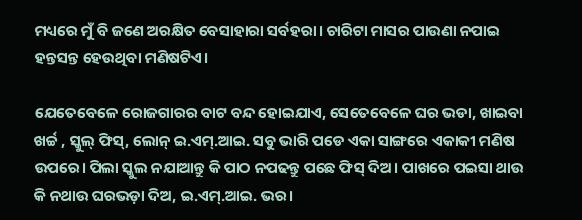ମଧ୍ୟରେ ମୁଁ ବି ଜଣେ ଅରକ୍ଷିତ ବେସାହାରା ସର୍ବହରା। ଚାରିଟା ମାସର ପାଉଣା ନପାଇ ହନ୍ତସନ୍ତ ହେଉଥିବା ମଣିଷଟିଏ।

ଯେତେବେଳେ ରୋଜଗାରର ବାଟ ବନ୍ଦ ହୋଇଯାଏ, ସେତେବେଳେ ଘର ଭଡା, ଖାଇବା ଖର୍ଚ୍ଚ , ସ୍କୁଲ୍ ଫିସ୍, ଲୋନ୍ ଇ.ଏମ୍.ଆଇ. ସବୁ ଭାରି ପଡେ ଏକା ସାଙ୍ଗରେ ଏକାକୀ ମଣିଷ ଉପରେ। ପିଲା ସ୍କୁଲ ନଯାଆନ୍ତୁ କି ପାଠ ନପଢନ୍ତୁ ପଛେ ଫିସ୍ ଦିଅ। ପାଖରେ ପଇସା ଥାଉ କି ନଥାଉ ଘରଭଡ଼ା ଦିଅ, ଇ.ଏମ୍.ଆଇ. ଭର।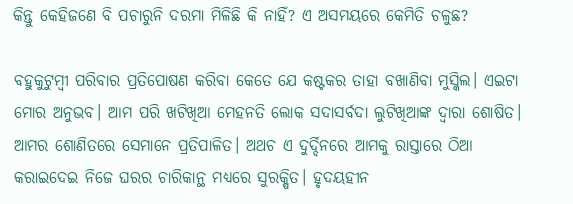କିନ୍ତୁ କେହିଜଣେ ବି ପଚାରୁନି ଦରମା ମିଳିଛି କି ନାହିଁ? ଏ ଅସମୟରେ କେମିତି ଚଳୁଛ?

ବହୁକୁଟୁମ୍ବୀ ପରିବାର ପ୍ରତିପୋଷଣ କରିବା କେତେ ଯେ କଷ୍ଟକର ତାହା ବଖାଣିବା ମୁସ୍କିଲ। ଏଇଟା ମୋର ଅନୁଭବ। ଆମ ପରି ଖଟିଖିଆ ମେହନତି ଲୋକ ସଦାସର୍ବଦା ଲୁଟିଖିଆଙ୍କ ଦ୍ଵାରା ଶୋଷିତ। ଆମର ଶୋଣିତରେ ସେମାନେ ପ୍ରତିପାଳିତ। ଅଥଚ ଏ ଦୁର୍ଦ୍ଦିନରେ ଆମକୁ ରାସ୍ତାରେ ଠିଆ କରାଇଦେଇ ନିଜେ ଘରର ଚାରିକାନ୍ଥ ମଧ୍ୟରେ ସୁରକ୍ଷିତ। ହୃଦୟହୀନ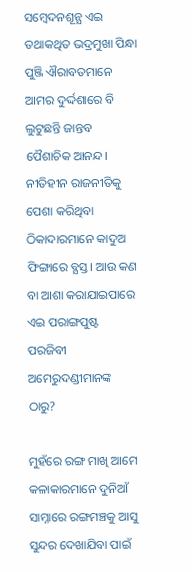ସମ୍ବେଦନଶୂନ୍ଯ ଏଇ ତଥାକଥିତ ଭଦ୍ରମୁଖା ପିନ୍ଧା ପୁଞ୍ଜି ଐରାବତମାନେ ଆମର ଦୁର୍ଦ୍ଦଶାରେ ବି ଲୁଟୁଛନ୍ତି ଜାନ୍ତବ ପୈଶାଚିକ ଆନନ୍ଦ। ନୀତିହୀନ ରାଜନୀତିକୁ ପେଶା କରିଥିବା ଠିକାଦାରମାନେ କାଦୁଅ ଫିଙ୍ଗାରେ ବ୍ଯସ୍ତ। ଆଉ କଣ ବା ଆଶା କରାଯାଇପାରେ ଏଇ ପରାଙ୍ଗପୁଷ୍ଟ ପରଜିବୀ ଅମେରୁଦଣ୍ଡୀମାନଙ୍କ ଠାରୁ?

ମୁହଁରେ ରଙ୍ଗ ମାଖି ଆମେ କଳାକାରମାନେ ଦୁନିଆଁ ସାମ୍ନାରେ ରଙ୍ଗମଞ୍ଚକୁ ଆସୁ ସୁନ୍ଦର ଦେଖାଯିବା ପାଇଁ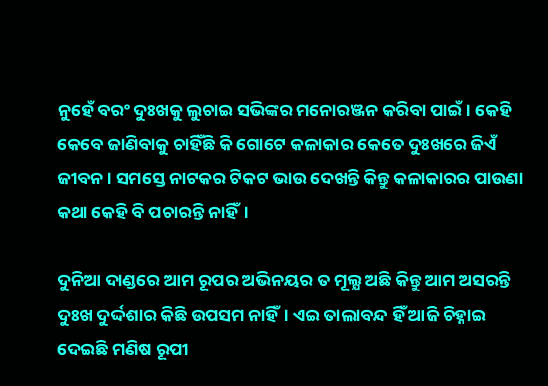ନୁହେଁ ବରଂ ଦୁଃଖକୁ ଲୁଚାଇ ସଭିଙ୍କର ମନୋରଞ୍ଜନ କରିବା ପାଇଁ। କେହି କେବେ ଜାଣିବାକୁ ଚାହିଁଛି କି ଗୋଟେ କଳାକାର କେତେ ଦୁଃଖରେ ଜିଏଁ ଜୀବନ। ସମସ୍ତେ ନାଟକର ଟିକଟ ଭାଉ ଦେଖନ୍ତି କିନ୍ତୁ କଳାକାରର ପାଉଣା କଥା କେହି ବି ପଚାରନ୍ତି ନାହିଁ।

ଦୁନିଆ ଦାଣ୍ଡରେ ଆମ ରୂପର ଅଭିନୟର ତ ମୂଲ୍ଯ ଅଛି କିନ୍ତୁ ଆମ ଅସରନ୍ତି ଦୁଃଖ ଦୁର୍ଦ୍ଦଶାର କିଛି ଉପସମ ନାହିଁ। ଏଇ ତାଲାବନ୍ଦ ହିଁ ଆଜି ଚିହ୍ନାଇ ଦେଇଛି ମଣିଷ ରୂପୀ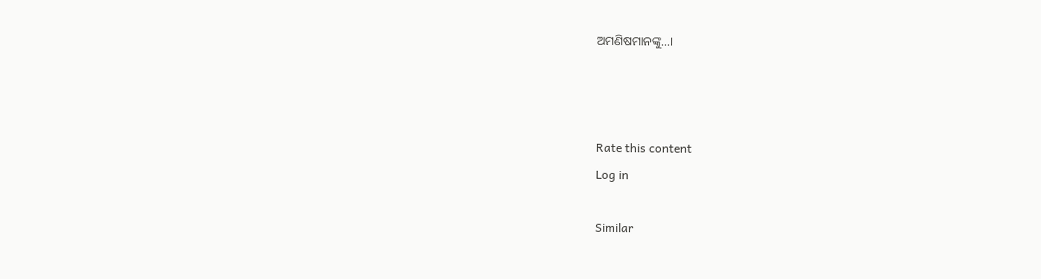ଅମଣିଷମାନଙ୍କୁ...।



Rate this content
Log in

Similar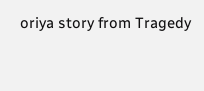oriya story from Tragedy